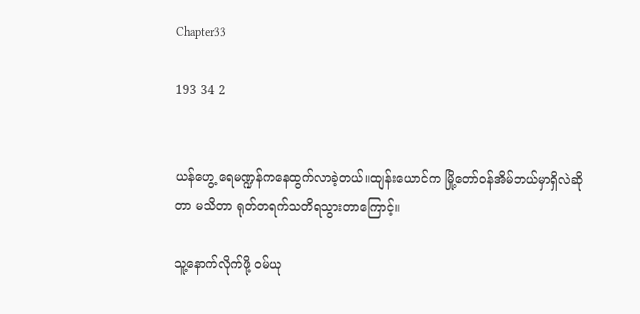Chapter33

193 34 2


ယန်ဟွေ့ ရေမဏ္ဍန်က‌နေထွက်လာခဲ့တယ်။ထျန်းယောင်က မြို့တော်ဝန်အိမ်ဘယ်မှာရှိလဲဆိုတာ မသိတာ ရုတ်တရက်သတိရသွားတာ‌ကြောင့်။

သူ့နောက်လိုက်ဖို့ ဝမ်ယု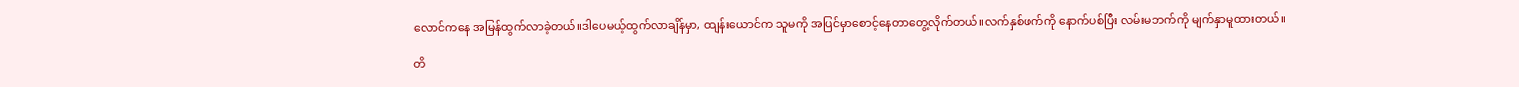လောင်ကနေ အမြန်ထွက်လာခဲ့တယ်။ဒါပေမယ့်ထွက်လာချိန်မှာ, ထျန်းယောင်က သူမကို အပြင်မှာစောင့်နေတာတွေ့လိုက်တယ်။လက်နှစ်ဖက်ကို နောက်ပစ်ပြီး လမ်းမဘက်ကို မျက်နှာမူထားတယ်။

တိ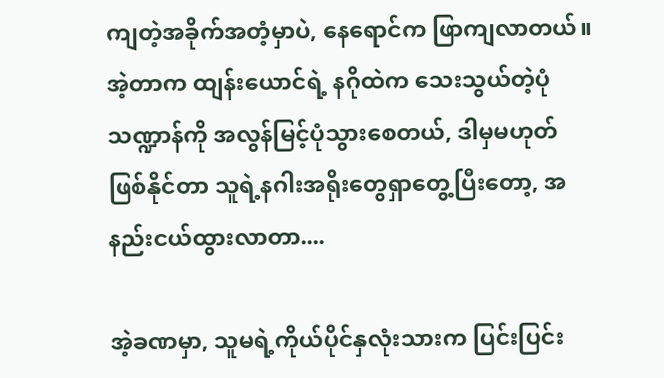ကျတဲ့အခိုက်အတံ့မှာပဲ, နေရောင်က ဖြာကျလာတယ်။အဲ့တာက ထျန်းယောင်ရဲ့ နဂိုထဲက သေးသွယ်တဲ့ပုံသဏ္ဍာန်ကို အလွန်မြင့်ပုံသွားစေတယ်, ဒါမှမဟုတ်ဖြစ်နိုင်တာ သူရဲ့နဂါးအရိုးတွေရှာတွေ့ပြီးတော့, အနည်းငယ်ထွားလာတာ....

အဲ့ခဏမှာ, သူမရဲ့ကိုယ်ပိုင်နှလုံးသားက ပြင်းပြင်း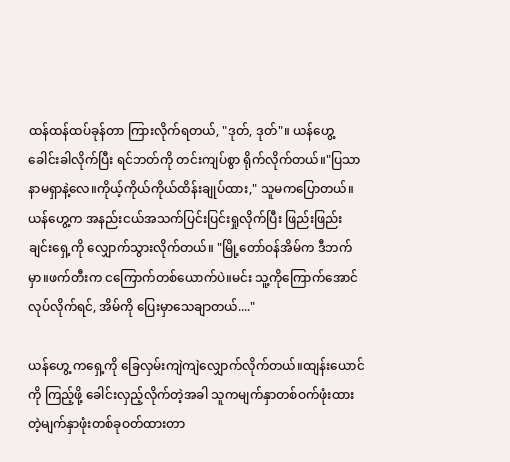ထန်ထန်ထပ်ခုန်တာ ကြားလိုက်ရတယ်, "ဒုတ်, ဒုတ်"။ ယန်ဟွေ့ခေါင်းခါလိုက်ပြီး ရင်ဘတ်ကို တင်းကျပ်စွာ ရိုက်လိုက်တယ်။"ပြသာနာမရှာနဲ့လေ။ကိုယ့်ကိုယ်ကိုယ်ထိန်းချုပ်ထား," သူမကပြောတယ်။ယန်ဟွေ့က အနည်းငယ်အသက်ပြင်းပြင်းရှုလိုက်ပြီး ဖြည်းဖြည်းချင်းရှေ့ကို လျှောက်သွားလိုက်တယ်။ "မြို့တော်ဝန်အိမ်က ဒီဘက်မှာ။ဖက်တီးက ငကြောက်တစ်ယောက်ပဲ။မင်း သူ့ကိုကြောက်အောင်လုပ်လိုက်ရင်, အိမ်ကို ပြေးမှာသေချာတယ်...."

ယန်ဟွေ့ ကရှေ့ကို ခြေလှမ်းကျဲကျဲလျှောက်လိုက်တယ်။ထျန်းယောင်ကို ကြည့်ဖို့ ခေါင်းလှည့်လိုက်တဲ့အခါ သူကမျက်နှာတစ်ဝက်ဖုံးထားတဲ့မျက်နှာဖုံးတစ်ခုဝတ်ထားတာ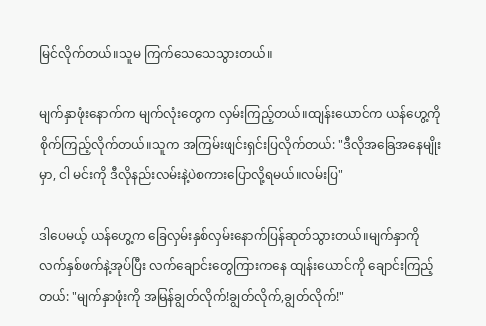မြင်လိုက်တယ်။သူမ ကြက်သေသေသွားတယ်။

မျက်နှာဖုံးနောက်က မျက်လုံးတွေက လှမ်းကြည့်တယ်။ထျန်းယောင်က ယန်ဟွေ့ကို စိုက်ကြည့်လိုက်တယ်။သူက အကြမ်းဖျင်းရှင်းပြလိုက်တယ်: "ဒီလိုအခြေအနေမျိုးမှာ, ငါ မင်းကို ဒီလိုနည်းလမ်းနဲ့ပဲစကားပြောလို့ရမယ်။လမ်းပြ"

ဒါပေမယ့် ယန်ဟွေ့က ခြေလှမ်းနှစ်လှမ်းနောက်ပြန်ဆုတ်သွားတယ်။မျက်နှာကို လက်နှစ်ဖက်နဲ့အုပ်ပြီး လက်ချောင်းတွေကြားကနေ ထျန်းယောင်ကို ချောင်းကြည့်တယ်: "မျက်နှာဖုံးကို အမြန်ချွတ်လိုက်!ချွတ်လိုက်,ချွတ်လိုက်!"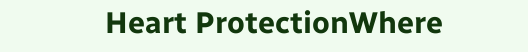Heart ProtectionWhere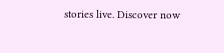stories live. Discover now